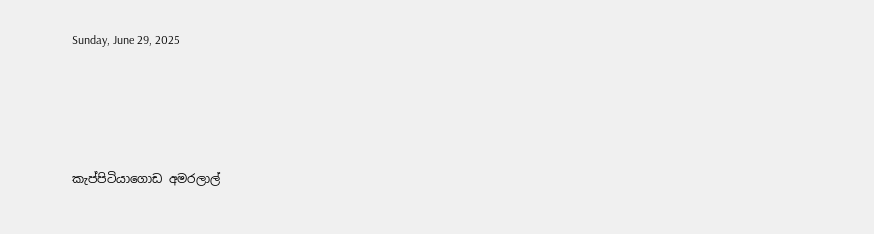Sunday, June 29, 2025




කැප්පිටියාගොඩ අමරලාල්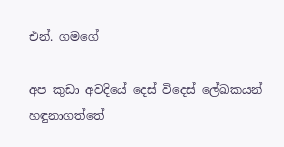එන්. ගමගේ

අප කුඩා අවදියේ දෙස් විදෙස් ලේඛකයන් හඳුනාගත්තේ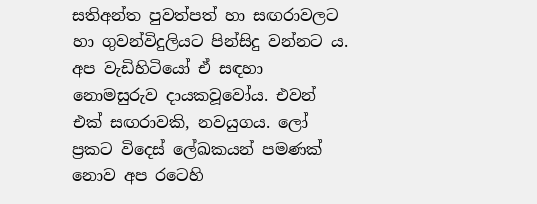සතිඅන්ත පුවත්පත් හා සඟරාවලට හා ගුවන්විදුලියට පින්සිදු වන්නට ය. අප වැඩිහිටියෝ ඒ සඳහා නොමසුරුව දායකවූවෝය. එවන් එක් සඟරාවකි, නවයුගය. ලෝ ප්‍රකට විදෙස් ලේඛකයන් පමණක් නොව අප රටෙහි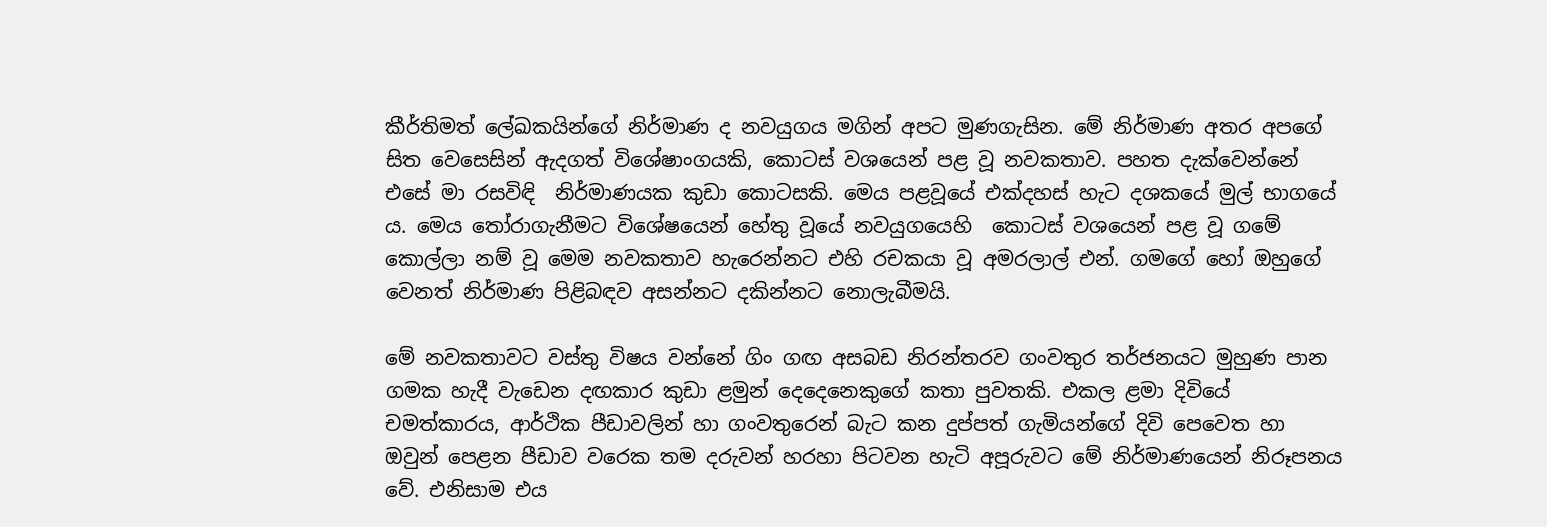කීර්තිමත් ලේඛකයින්ගේ නිර්මාණ ද නවයුගය මගින් අපට මුණගැසින. මේ නිර්මාණ අතර අපගේ සිත වෙසෙසින් ඇදගත් විශේෂාංගයකි, කොටස් වශයෙන් පළ වූ නවකතාව. පහත දැක්වෙන්නේ එසේ මා රසවිඳි  නිර්මාණයක කුඩා කොටසකි. මෙය පළවූයේ එක්දහස් හැට දශකයේ මුල් භාගයේ ය. මෙය තෝරාගැනීමට විශේෂයෙන් හේතු වූයේ නවයුගයෙහි  කොටස් වශයෙන් පළ වූ ගමේ කොල්ලා නම් වූ මෙම නවකතාව හැරෙන්නට එහි රචකයා වූ අමරලාල් එන්. ගමගේ හෝ ඔහුගේ වෙනත් නිර්මාණ පිළිබඳව අසන්නට දකින්නට නොලැබීමයි.

මේ නවකතාවට වස්තු විෂය වන්නේ ගිං ගඟ අසබඩ නිරන්තරව ගංවතුර තර්ජනයට මුහුණ පාන ගමක හැදී වැඩෙන දඟකාර කුඩා ළමුන් දෙදෙනෙකුගේ කතා පුවතකි. එකල ළමා දිවියේ චමත්කාරය, ආර්ථික පීඩාවලින් හා ගංවතුරෙන් බැට කන දුප්පත් ගැමියන්ගේ දිවි පෙවෙත හා ඔවුන් පෙළන පීඩාව වරෙක තම දරුවන් හරහා පිටවන හැටි අපූරුවට මේ නිර්මාණයෙන් නිරූපනය වේ. එනිසාම එය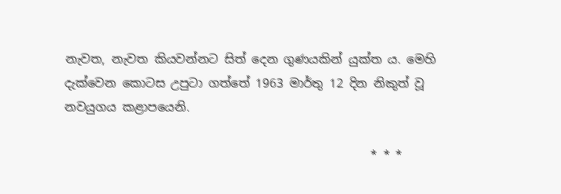නැවත, නැවත කියවන්නට සිත් දෙන ගුණයකින් යුක්ත ය. මෙහි දැක්වෙන කොටස උපුටා ගත්තේ 1963 මාර්තු 12 දින නිකුත් වූ නවයුගය කළාපයෙනි.

                                                   * * *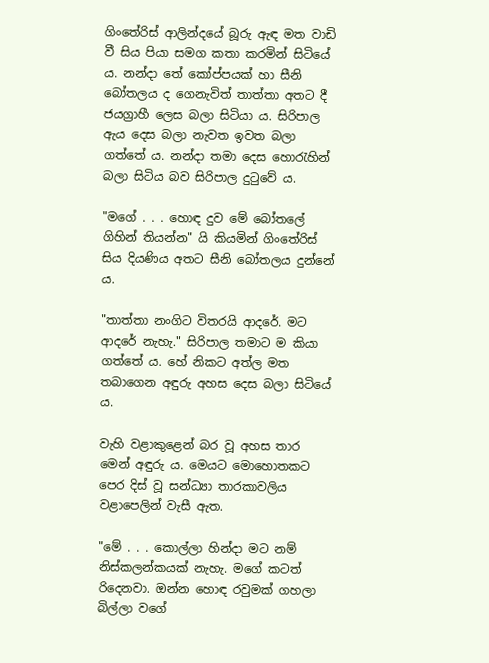ගිංතේරිස් ආලින්දයේ බූරු ඇඳ මත වාඩි වී සිය පියා සමග කතා කරමින් සිටියේ ය. නන්දා තේ කෝප්පයක් හා සීනි බෝතලය ද ගෙනැවිත් තාත්තා අතට දී ජයග්‍රාහී ලෙස බලා සිටියා ය. සිරිපාල ඇය දෙස බලා නැවත ඉවත බලා ගත්තේ ය. නන්දා තමා දෙස හොරැහින් බලා සිටිය බව සිරිපාල දුටුවේ ය.

"මගේ . . . හොඳ දුව මේ බෝතලේ ගිහින් තියන්න" යි කියමින් ගිංතේරිස් සිය දියණිය අතට සීනි බෝතලය දුන්නේ ය.

"තාත්තා නංගිට විතරයි ආදරේ. මට ආදරේ නැහැ." සිරිපාල තමාට ම කියා ගත්තේ ය. හේ නිකට අත්ල මත තබාගෙන අඳුරු අහස දෙස බලා සිටියේ ය.

වැහි වළාකුළෙන් බර වූ අහස තාර මෙන් අඳුරු ය. මෙයට මොහොතකට පෙර දිස් වූ සන්ධ්‍යා තාරකාවලිය වළාපෙලින් වැසී ඇත.

"මේ . . . කොල්ලා හින්දා මට නම් නිස්කලන්කයක් නැහැ. මගේ කටත් රිදෙනවා. ඔන්න හොඳ රවුමක් ගහලා බිල්ලා වගේ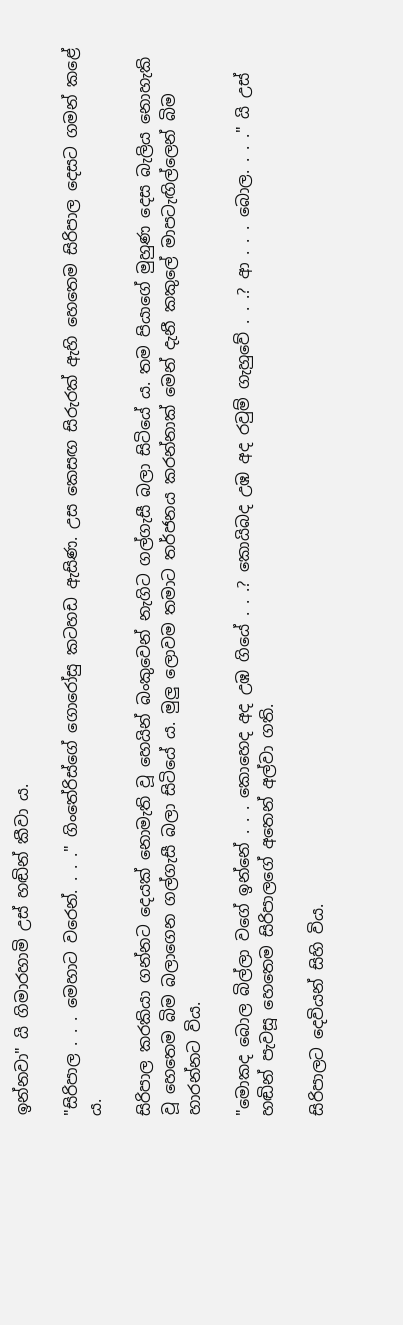ඉන්නවා" යි ගිමාරහාමි උස් හඬින් කීවා ය.

"සිරිපාල . . . මෙහාට වරෙන්. . . ." ගිංතේරිස්ගේ ගොරෝසු කටහඩ ඇසිණ. උස කෙසඟ සිරුරක් ඇහි හෙතෙම සිරිපාල දෙසට ගමන් කළේ ය.

සිරිපාල කරකියා ගන්නට දෙයක් නොමැති වූ හෙයින් බංකුවෙන් නැගිට ගල්ගැසී බලා සිටියේ ය. තම පියාගේ මුහුණ දෙස බැලිය නොහැකි වූ හෙතෙම බිම බලාගෙන ගල්ගැසී බලා සිටියේ ය. මුලු ලොවම තමාට තර්ජනය කරන්නාක් මෙන් දැනී කකුලේ මාපටැඟිල්ලෙන් බිම හාරන්නට විය.

"මොකද බොල බිල්ලා වගේ ඉන්නේ . . . කොහෙද අද උඹ ගියේ . . .? කොයිබද උඹ අද රවුම් ගැහුවේ . . .? ආ . . . බොල. . . ." යි උස් හඬින් පැවසූ හෙතෙම සිරිපාලගේ අතෙන් අල්වා ගති.

සිරිපාලට දෙවියන් සිහි විය.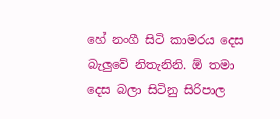හේ නංගී සිටි කාමරය දෙස බැලුවේ නිතැනිනි. ඕ තමා දෙස බලා සිටිනු සිරිපාල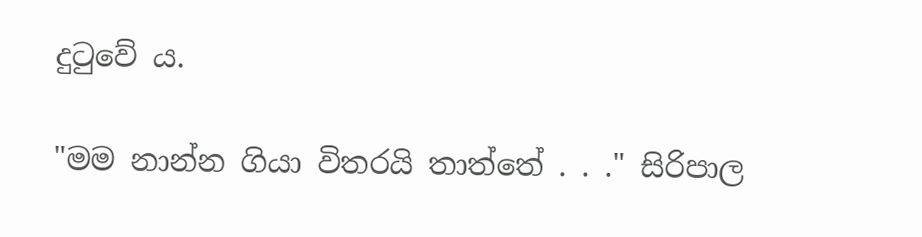දුටුවේ ය.

"මම නාන්න ගියා විතරයි තාත්තේ . . ." සිරිපාල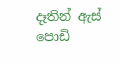දෑතින් ඇස් පොඩි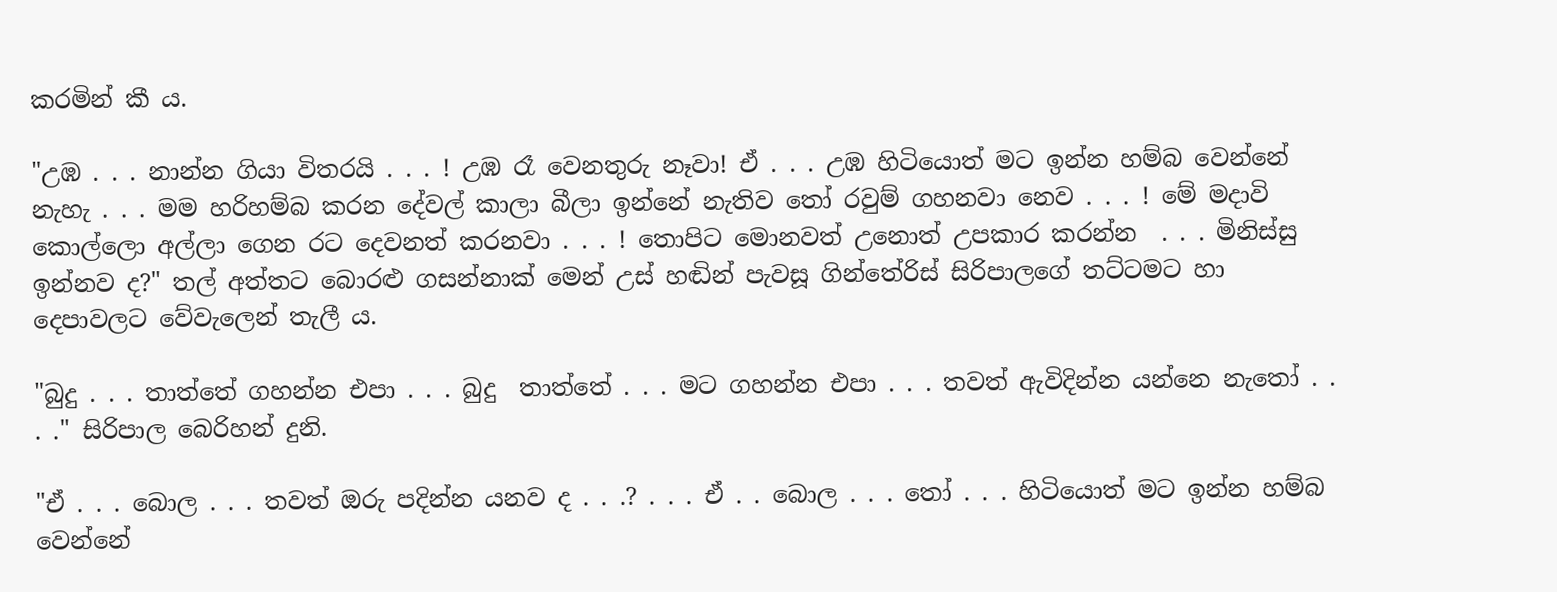කරමින් කී ය.

"උඹ . . . නාන්න ගියා විතරයි . . . ! උඹ රෑ වෙනතුරු නෑවා! ඒ . . . උඹ හිටියොත් මට ඉන්න හම්බ වෙන්නේ නැහැ . . . මම හරිහම්බ කරන දේවල් කාලා බීලා ඉන්නේ නැතිව තෝ රවුම් ගහනවා නෙව . . . ! මේ මදාවි කොල්ලො අල්ලා ගෙන රට දෙවනත් කරනවා . . . ! තොපිට මොනවත් උනොත් උපකාර කරන්න  . . . මිනිස්සු ඉන්නව ද?" තල් අත්තට බොරළු ගසන්නාක් මෙන් උස් හඬින් පැවසූ ගින්තේරිස් සිරිපාලගේ තට්ටමට හා දෙපාවලට වේවැලෙන් තැලී ය.

"බුදු . . . තාත්තේ ගහන්න එපා . . . බුදු  තාත්තේ . . . මට ගහන්න එපා . . . තවත් ඇවිදින්න යන්නෙ නැතෝ . . . ." සිරිපාල බෙරිහන් දුනි.

"ඒ . . . බොල . . . තවත් ඔරු පදින්න යනව ද . . .? . . . ඒ . . බොල . . . තෝ . . . හිටියොත් මට ඉන්න හම්බ වෙන්නේ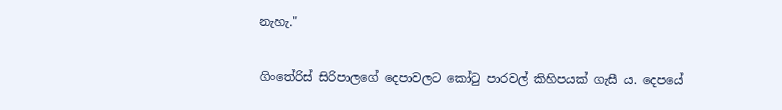නැහැ."

ගිංතේරිස් සිරිපාලගේ දෙපාවලට කෝටු පාරවල් කිහිපයක් ගැසී ය. දෙපයේ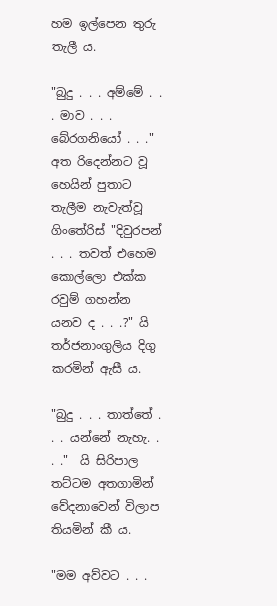හම ඉල්පෙන තුරු තැලී ය.

"බුදු . . . අම්මේ . . . මාව . . . බේරගනියෝ . . ." අත රිදෙන්නට වූ හෙයින් පුතාට තැලීම නැවැත්වූ ගිංතේරිස් "දිවුරපන් . . . තවත් එහෙම කොල්ලො එක්ක රවුම් ගහන්න යනව ද . . .?" යි තර්ජනාංගුලිය දිගු කරමින් ඇසී ය.

"බුදු . . . තාත්තේ . . . යන්නේ නැහැ. . . ."  යි සිරිපාල තට්ටම අතගාමින් වේදනාවෙන් විලාප තියමින් කී ය.

"මම අව්වට . . .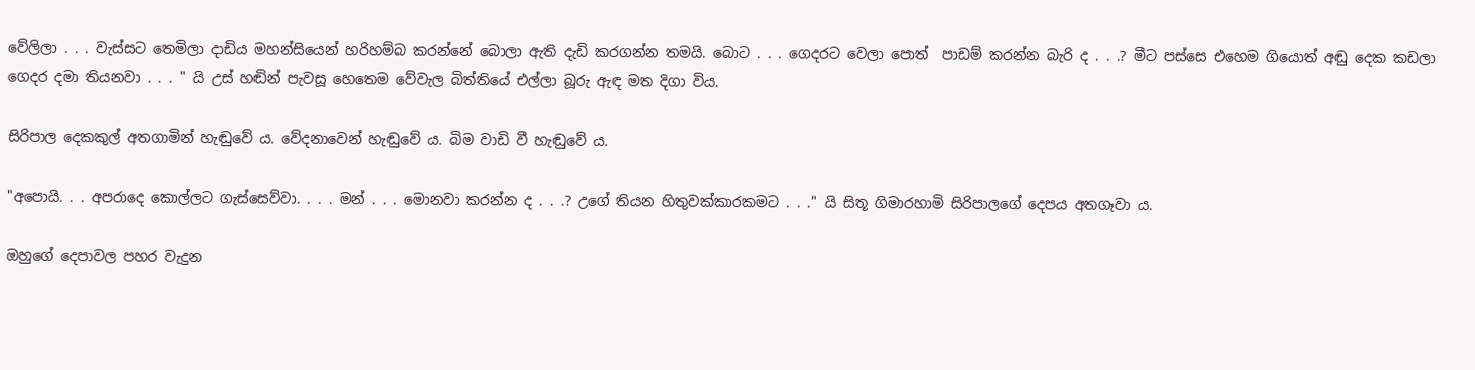වේලිලා . . . වැස්සට තෙමිලා දාඩිය මහන්සියෙන් හරිහම්බ කරන්නේ බොලා ඇති දැඩි කරගන්න තමයි. බොට . . . ගෙදරට වෙලා පොත්  පාඩම් කරන්න බැරි ද . . .? මීට පස්සෙ එහෙම ගියොත් අඬු දෙක කඩලා ගෙදර දමා තියනවා . . . " යි උස් හඬින් පැවසූ හෙතෙම වේවැල බිත්තියේ එල්ලා බූරු ඇඳ මත දිගා විය.

සිරිපාල දෙකකුල් අතගාමින් හැඬුවේ ය. වේදනාවෙන් හැඬුවේ ය. බිම වාඩි වී හැඬුවේ ය.

"අපොයි. . . අපරාදෙ කොල්ලට ගැස්සෙව්වා. . . . මන් . . . මොනවා කරන්න ද . . .? උගේ තියන හිතුවක්කාරකමට . . ." යි සිතූ ගිමාරහාමි සිරිපාලගේ දෙපය අතගෑවා ය.

ඔහුගේ දෙපාවල පහර වැදුන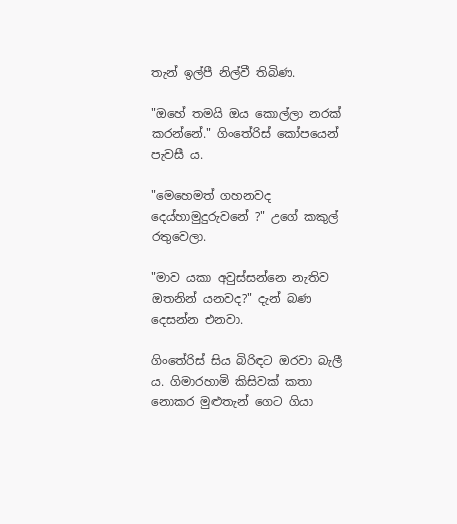තැන් ඉල්පී නිල්වී තිබිණ.

"ඔහේ තමයි ඔය කොල්ලා නරක් කරන්නේ." ගිංතේරිස් කෝපයෙන් පැවසී ය.

"මෙහෙමත් ගහනවද දෙය්හාමුදුරුවනේ ?" උගේ කකුල් රතුවෙලා.

"මාව යකා අවුස්සන්නෙ නැතිව ඔතනින් යනවද?" දැන් බණ දෙසන්න එනවා.

ගිංතේරිස් සිය බිරිඳට ඔරවා බැලී ය. ගිමාරහාමි කිසිවක් කතා නොකර මුළුතැන් ගෙට ගියා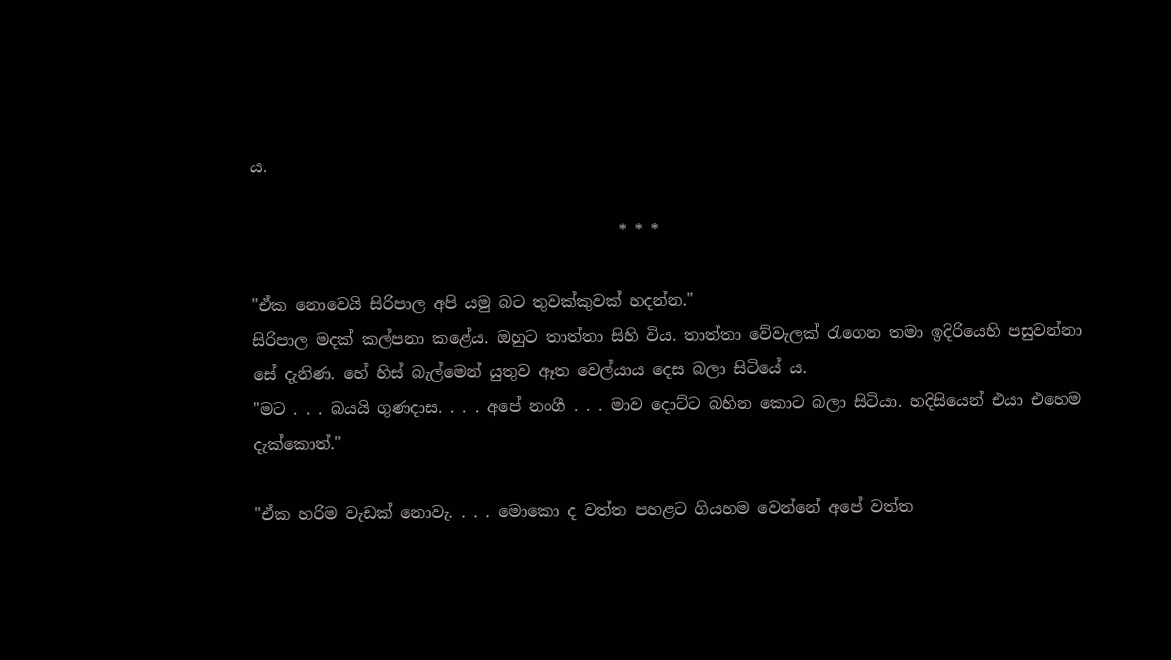ය.

                                              * * *

"ඒක නොවෙයි සිරිපාල අපි යමු බට තුවක්කුවක් හදන්න."
සිරිපාල මදක් කල්පනා කළේය. ඔහුට තාත්තා සිහි විය. තාත්තා වේවැලක් රැගෙන තමා ඉදිරියෙහි පසුවන්නා සේ දැනිණ. හේ හිස් බැල්මෙන් යුතුව ඈත වෙල්යාය දෙස බලා සිටියේ ය.
"මට . . . බයයි ගුණදාස. . . . අපේ නංගී . . . මාව දොට්ට බහින කොට බලා සිටියා. හදිසියෙන් එයා එහෙම දැක්කොත්."

"ඒක හරිම වැඩක් නොවැ. . . . මොකො ද වත්ත පහළට ගියහම වෙන්නේ අපේ වත්ත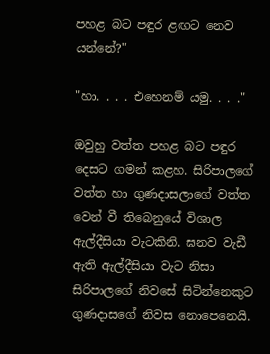පහළ බට පඳුර ළඟට නෙව යන්නේ?"

"හා. . . . එහෙනම් යමු. . . ."

ඔවුහු වත්ත පහළ බට පඳුර දෙසට ගමන් කළහ. සිරිපාලගේ වත්ත හා ගුණදාසලාගේ වත්ත වෙන් වී තිබෙනුයේ විශාල ඇල්දීසියා වැටකිනි. ඝනව වැඩී ඇති ඇල්දීසියා වැට නිසා සිරිපාලගේ නිවසේ සිටින්නෙකුට ගුණදාසගේ නිවස නොපෙනෙයි.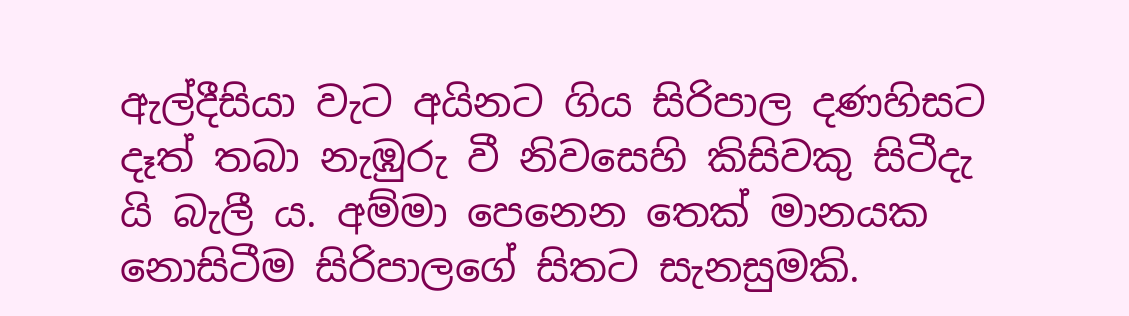ඇල්දීසියා වැට අයිනට ගිය සිරිපාල දණහිසට දෑත් තබා නැඹුරු වී නිවසෙහි කිසිවකු සිටීදැ යි බැලී ය. අම්මා පෙනෙන තෙක් මානයක නොසිටීම සිරිපාලගේ සිතට සැනසුමකි.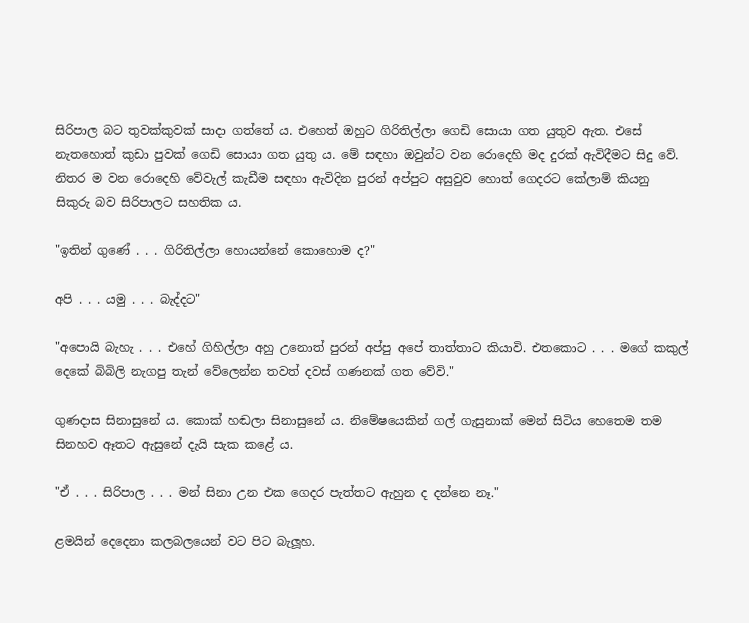සිරිපාල බට තුවක්කුවක් සාදා ගත්තේ ය. එහෙත් ඔහුට ගිරිතිල්ලා ගෙඩි සොයා ගත යුතුව ඇත. එසේ නැතහොත් කුඩා පුවක් ගෙඩි සොයා ගත යුතු ය. මේ සඳහා ඔවුන්ට වන රොදෙහි මද දුරක් ඇවිදීමට සිදු වේ. නිතර ම වන රොදෙහි වේවැල් කැඩීම සඳහා ඇවිදින පුරන් අප්පුට අසුවුව හොත් ගෙදරට කේලාම් කියනු සිකුරු බව සිරිපාලට සහතික ය.

"ඉතින් ගුණේ . . . ගිරිතිල්ලා හොයන්නේ කොහොම ද?"

අපි . . . යමු . . . බැද්දට"

"අපොයි බැහැ . . . එහේ ගිහිල්ලා අහු උනොත් පුරන් අප්පු අපේ තාත්තාට කියාවි. එතකොට . . . මගේ කකුල් දෙකේ බිබිලි නැගපු තැන් වේලෙන්න තවත් දවස් ගණනක් ගත වේවි."

ගුණදාස සිනාසුනේ ය. කොක් හඬලා සිනාසුනේ ය. නිමේෂයෙකින් ගල් ගැසුනාක් මෙන් සිටිය හෙතෙම තම සිනහව ඈතට ඇසුනේ දැයි සැක කළේ ය.

"ඒ . . . සිරිපාල . . . මන් සිනා උන එක ගෙදර පැත්තට ඇහුන ද දන්නෙ නෑ."

ළමයින් දෙදෙනා කලබලයෙන් වට පිට බැලූහ.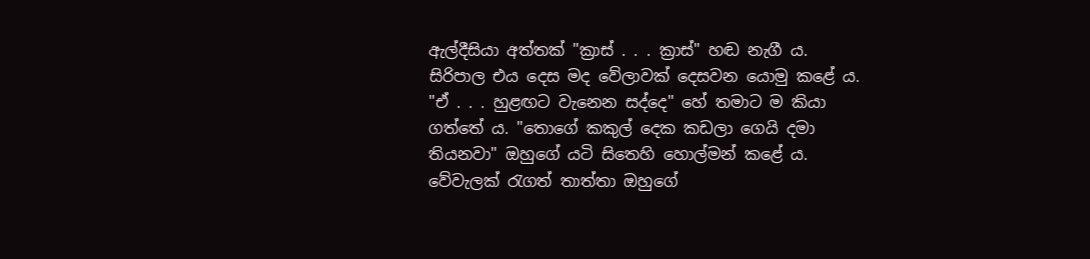ඇල්දීසියා අත්තක් "ක්‍රාස් . . . ක්‍රාස්" හඬ නැගී ය. සිරිපාල එය දෙස මද වේලාවක් දෙසවන යොමු කළේ ය. "ඒ . . . හුළඟට වැනෙන සද්දෙ" හේ තමාට ම කියා ගත්තේ ය. "තොගේ කකුල් දෙක කඩලා ගෙයි දමා තියනවා" ඔහුගේ යටි සිතෙහි හොල්මන් කළේ ය. වේවැලක් රැගත් තාත්තා ඔහුගේ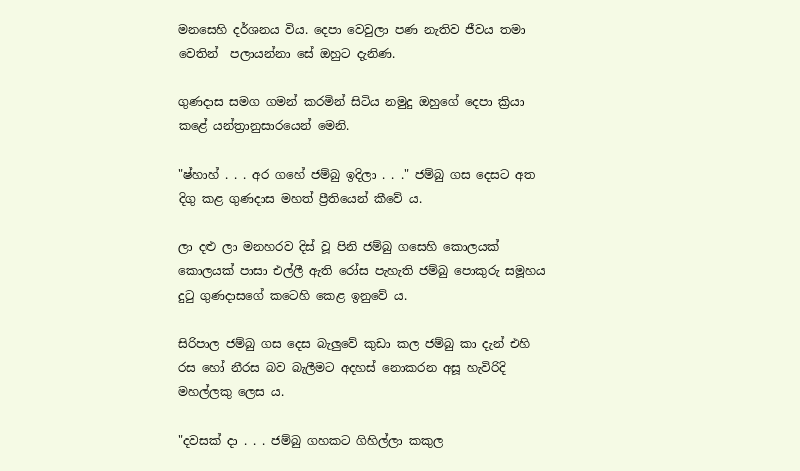මනසෙහි දර්ශනය විය. දෙපා වෙවුලා පණ නැතිව ජීවය තමා වෙතින්  පලායන්නා සේ ඔහුට දැනිණ.

ගුණදාස සමග ගමන් කරමින් සිටිය නමුදු ඔහුගේ දෙපා ක්‍රියා කළේ යන්ත්‍රානුසාරයෙන් මෙනි.

"ෂ්හාහ් . . . අර ගහේ ජම්බු ඉදිලා . . ." ජම්බු ගස දෙසට අත දිගු කළ ගුණදාස මහත් ප්‍රීතියෙන් කීවේ ය.

ලා දළු ලා මනහරව දිස් වූ පිනි ජම්බු ගසෙහි කොලයක් කොලයක් පාසා එල්ලී ඇති රෝස පැහැති ජම්බු පොකුරු සමූහය දුටු ගුණදාසගේ කටෙහි කෙළ ඉනුවේ ය.

සිරිපාල ජම්බු ගස දෙස බැලුවේ කුඩා කල ජම්බු කා දැන් එහි රස හෝ නීරස බව බැලීමට අදහස් නොකරන අසූ හැවිරිදි මහල්ලකු ලෙස ය.

"දවසක් දා . . . ජම්බු ගහකට ගිහිල්ලා කකුල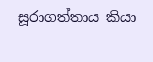සූරාගත්තාය කියා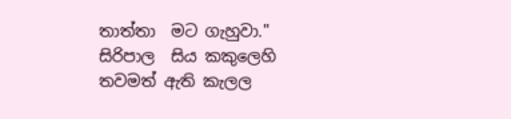තාත්තා  මට ගැහුවා." සිරිපාල  සිය කකුලෙහි  තවමත් ඇති කැලල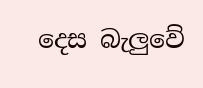දෙස බැලුවේ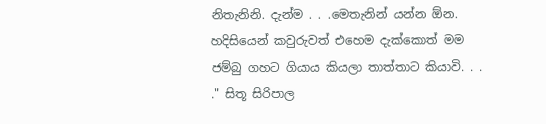නිතැනිනි. දැන්ම . . .මෙතැනින් යන්න ඕන.  හදිසියෙන් කවුරුවත් එහෙම දැක්කොත් මම ජම්බු ගහට ගියාය කියලා තාත්තාට කියාවි. . . ." සිතූ සිරිපාල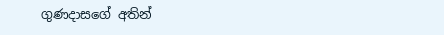ගුණදාසගේ අතින්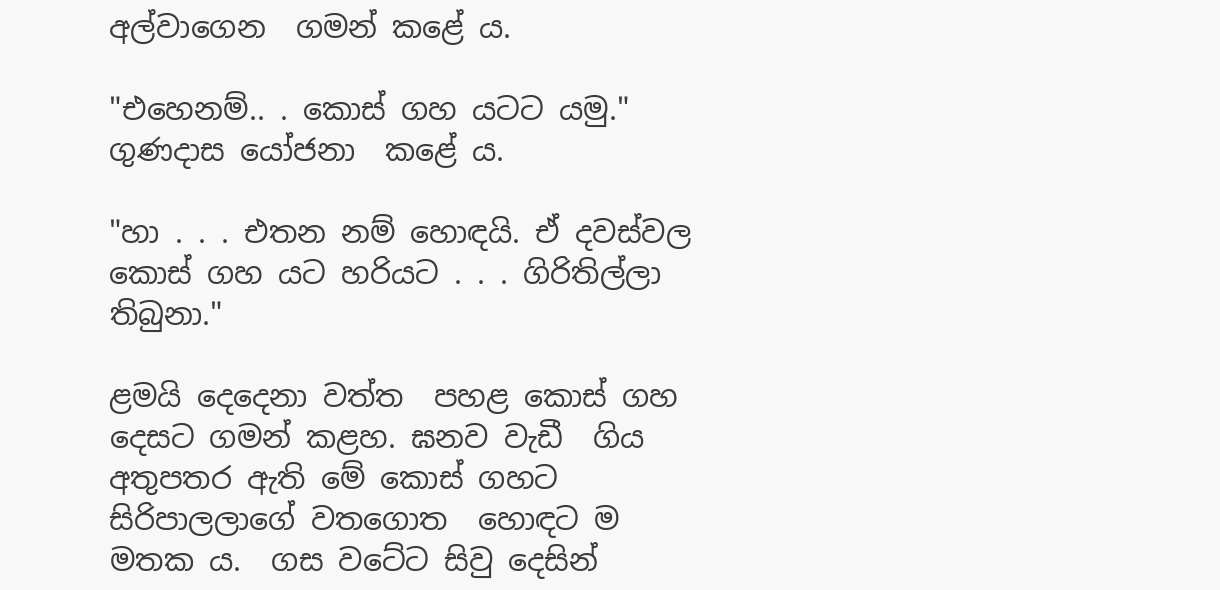අල්වාගෙන  ගමන් කළේ ය.

"එහෙනම්.. . කොස් ගහ යටට යමු." ගුණදාස යෝජනා  කළේ ය.

"හා . . . එතන නම් හොඳයි. ඒ දවස්වල කොස් ගහ යට හරියට . . . ගිරිතිල්ලා තිබුනා."

ළමයි දෙදෙනා වත්ත  පහළ කොස් ගහ දෙසට ගමන් කළහ. ඝනව වැඩී  ගිය අතුපතර ඇති මේ කොස් ගහට සිරිපාලලාගේ වතගොත  හොඳට ම මතක ය.  ගස වටේට සිවු දෙසින්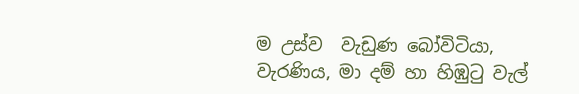ම උස්ව  වැඩුණ බෝවිටියා,  වැරණිය, මා දම් හා හිඹුටු වැල්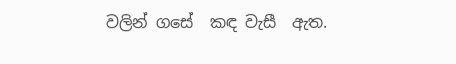වලින් ගසේ  කඳ වැසී  ඇත.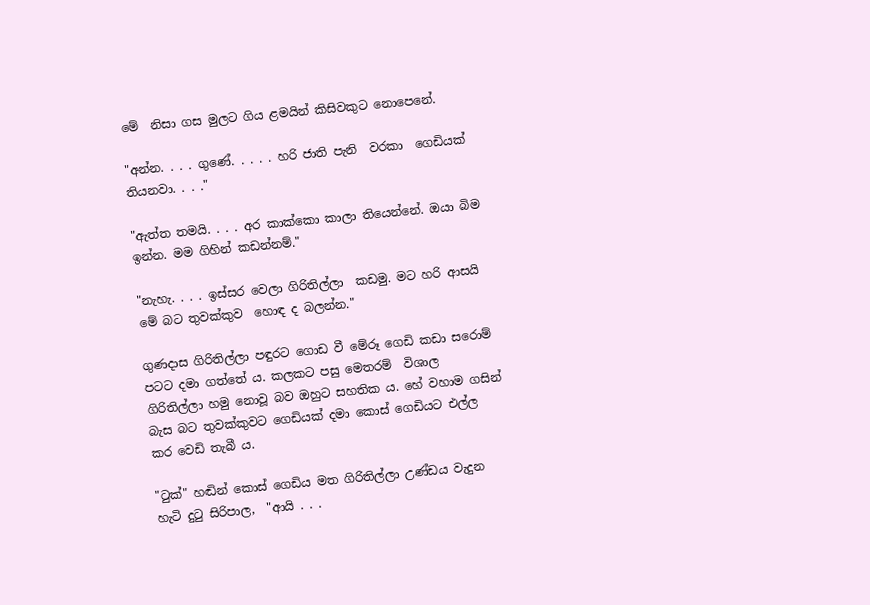මේ  නිසා ගස මුලට ගිය ළමයින් කිසිවකුට නොපෙනේ.

"අන්න. . . . ගුණේ. . . . . හරි ජාති පැනි  වරකා  ගෙඩියක් තියනවා. . . ."

"ඇත්ත තමයි. . . . අර කාක්කො කාලා තියෙන්නේ. ඔයා බිම ඉන්න. මම ගිහින් කඩන්නම්."

"නැහැ. . . . ඉස්සර වෙලා ගිරිතිල්ලා  කඩමු. මට හරි ආසයි මේ බට තුවක්කුව  හොඳ ද බලන්න."

ගුණදාස ගිරිතිල්ලා පඳුරට ගොඩ වී මේරූ ගෙඩි කඩා සරොම් පටට දමා ගත්තේ ය. කලකට පසු මෙතරම්  විශාල  ගිරිතිල්ලා හමු නොවූ බව ඔහුට සහතික ය. හේ වහාම ගසින් බැස බට තුවක්කුවට ගෙඩියක් දමා කොස් ගෙඩියට එල්ල කර වෙඩි තැබී ය.

"ටුක්" හඬින් කොස් ගෙඩිය මත ගිරිතිල්ලා උණ්ඩය වැදුන හැටි දුටු සිරිපාල,  "ආයි . . .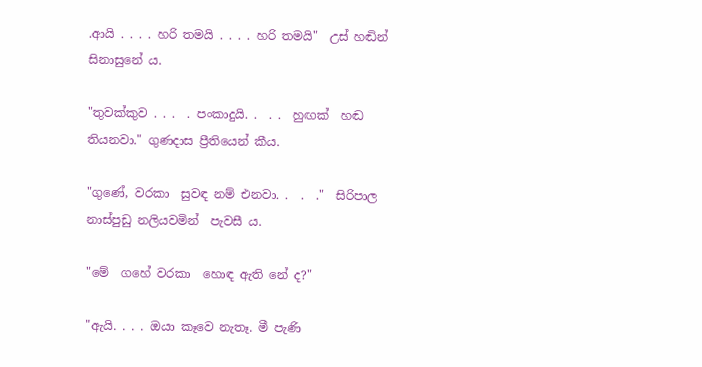.ආයි . . . . හරි තමයි . . . . හරි තමයි"  උස් හඬින් සිනාසුනේ ය.

"තුවක්කුව . . .  . පංකාදුයි. .  . .  හුඟක්  හඬ තියනවා." ගුණදාස ප්‍රීතියෙන් කීය.

"ගුණේ, වරකා  සුවඳ නම් එනවා. .  .  ."  සිරිපාල නාස්පුඩු නලියවමින්  පැවසී ය.

"මේ  ගහේ වරකා  හොඳ ඇති නේ ද?"

"ඇයි. . . . ඔයා කෑවෙ නැතෑ. මී පැණි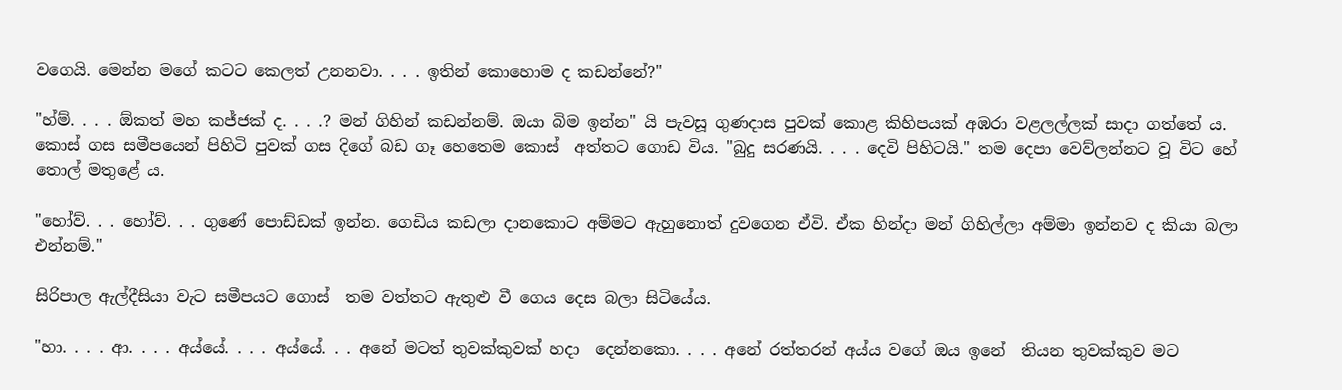වගෙයි. මෙන්න මගේ කටට කෙලත් උනනවා. . . . ඉතින් කොහොම ද කඩන්නේ?"

"හ්ම්. . . . ඕකත් මහ කජ්ජක් ද. . . .? මන් ගිහින් කඩන්නම්. ඔයා බිම ඉන්න" යි පැවසූ ගුණදාස පුවක් කොළ කිහිපයක් අඹරා වළලල්ලක් සාදා ගත්තේ ය. කොස් ගස සමීපයෙන් පිහිටි පුවක් ගස දිගේ බඩ ගෑ හෙතෙම කොස්  අත්තට ගොඩ විය. "බුදු සරණයි. . . . දෙවි පිහිටයි." තම දෙපා වෙව්ලන්නට වූ විට හේ තොල් මතුළේ ය.

"හෝව්. . . හෝව්. . . ගුණේ පොඩ්ඩක් ඉන්න. ගෙඩිය කඩලා දානකොට අම්මට ඇහුනොත් දුවගෙන ඒවි. ඒක හින්දා මන් ගිහිල්ලා අම්මා ඉන්නව ද කියා බලා එන්නම්."

සිරිපාල ඇල්දීසියා වැට සමීපයට ගොස්  තම වත්තට ඇතුළු වී ගෙය දෙස බලා සිටියේය.

"හා. . . . ආ. . . . අය්යේ. . . . අය්යේ. . . අනේ මටත් තුවක්කුවක් හදා  දෙන්නකො. . . . අනේ රත්තරන් අය්ය වගේ ඔය ඉනේ  තියන තුවක්කුව මට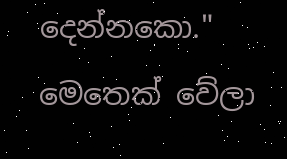දෙන්නකො." මෙතෙක් වේලා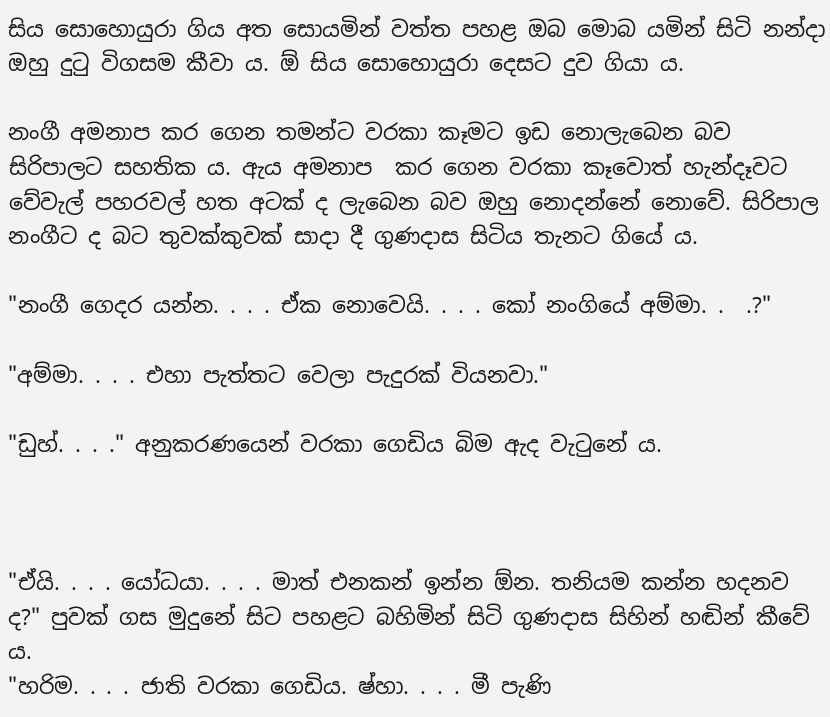සිය සොහොයුරා ගිය අත සොයමින් වත්ත පහළ ඔබ මොබ යමින් සිටි නන්දා ඔහු දුටු විගසම කීවා ය. ඕ සිය සොහොයුරා දෙසට දුව ගියා ය.

නංගී අමනාප කර ගෙන තමන්ට වරකා කෑමට ඉඩ නොලැබෙන බව සිරිපාලට සහතික ය. ඇය අමනාප  කර ගෙන වරකා කෑවොත් හැන්දෑවට වේවැල් පහරවල් හත අටක් ද ලැබෙන බව ඔහු නොදන්නේ නොවේ. සිරිපාල නංගීට ද බට තුවක්කුවක් සාදා දී ගුණදාස සිටිය තැනට ගියේ ය.

"නංගී ගෙදර යන්න. . . . ඒක නොවෙයි. . . . කෝ නංගියේ අම්මා. .  .?"

"අම්මා. . . . එහා පැත්තට වෙලා පැදුරක් වියනවා."

"ඩුහ්. . . ." අනුකරණයෙන් වරකා ගෙඩිය බිම ඇද වැටුනේ ය.



"ඒයි. . . . යෝධයා. . . . මාත් එනකන් ඉන්න ඕන. තනියම කන්න හදනව ද?" පුවක් ගස මුදුනේ සිට පහළට බහිමින් සිටි ගුණදාස සිහින් හඬින් කීවේ ය.
"හරිම. . . . ජාති වරකා ගෙඩිය. ෂ්හා. . . . මී පැණි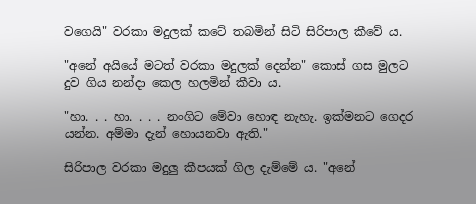වගෙයි" වරකා මදුලක් කටේ තබමින් සිටි සිරිපාල කීවේ ය.

"අනේ අයියේ මටත් වරකා මදුලක් දෙන්න" කොස් ගස මුලට දුව ගිය නන්දා කෙල හලමින් කීවා ය.

"හා. . . හා. . . . නංගිට මේවා හොඳ නැහැ. ඉක්මනට ගෙදර යන්න. අම්මා දැන් හොයනවා ඇති."

සිරිපාල වරකා මදුලු කීපයක් ගිල දැම්මේ ය. "අනේ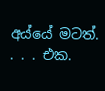අය්යේ මටත්. . . . එක.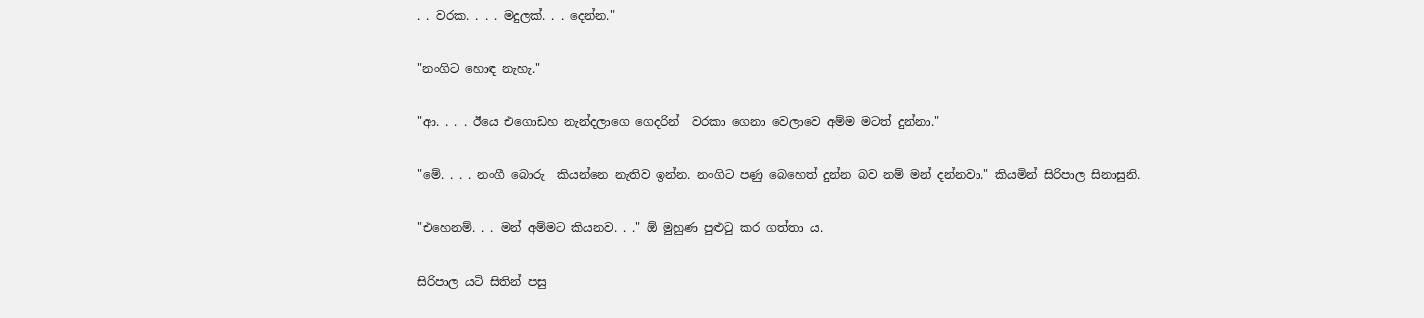. . වරක. . . . මදුලක්. . . දෙන්න."

"නංගිට හොඳ නැහැ."

"ආ. . . . ඊයෙ එගොඩහ නැන්දලාගෙ ගෙදරින්  වරකා ගෙනා වෙලාවෙ අම්ම මටත් දුන්නා."

"මේ. . . . නංගී බොරු  කියන්නෙ නැතිව ඉන්න. නංගිට පණු බෙහෙත් දුන්න බව නම් මන් දන්නවා." කියමින් සිරිපාල සිනාසුනි.

"එහෙනම්. . . මන් අම්මට කියනව. . ." ඕ මුහුණ පුළුටු කර ගත්තා ය.

සිරිපාල යටි සිතින් පසු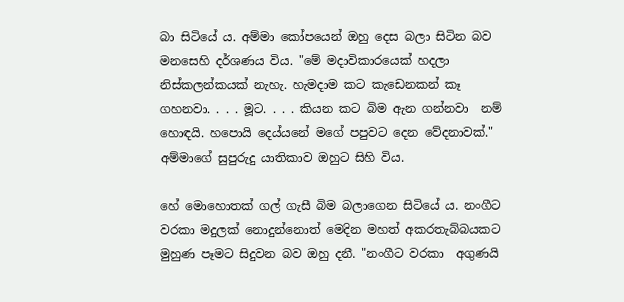බා සිටියේ ය. අම්මා කෝපයෙන් ඔහු දෙස බලා සිටින බව මනසෙහි දර්ශණය විය. "මේ මදාවිකාරයෙක් හදලා නිස්කලන්කයක් නැහැ. හැමදාම කට කැඩෙනකන් කෑ ගහනවා. . . . මූට. . . . කියන කට බිම ඇන ගන්නවා  නම් හොඳයි. හපොයි දෙය්යනේ මගේ පපුවට දෙන වේදනාවක්." අම්මාගේ සුපුරුදු යාතිකාව ඔහුට සිහි විය.

හේ මොහොතක් ගල් ගැසී බිම බලාගෙන සිටියේ ය. නංගීට වරකා මදුලක් නොදුන්නොත් මෙදින මහත් අකරතැබ්බයකට මුහුණ පෑමට සිදුවන බව ඔහු දනී. "නංගීට වරකා  අගුණයි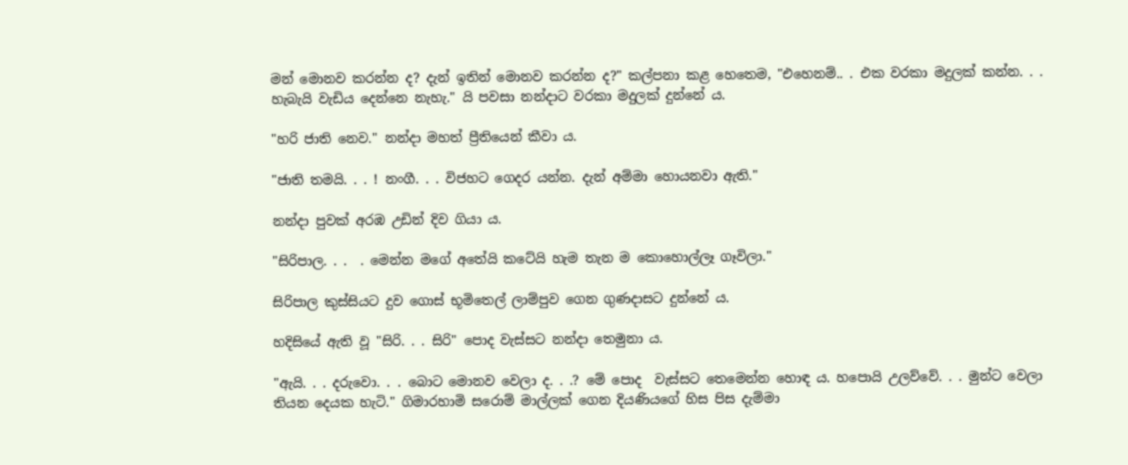මන් මොනව කරන්න ද? දැන් ඉතින් මොනව කරන්න ද?" කල්පනා කළ හෙතෙම, "එහෙනම්.. . එක වරකා මදුලක් කන්න. . . හැබැයි වැඩිය දෙන්නෙ නැහැ." යි පවසා නන්දාට වරකා මදුලක් දුන්නේ ය.

"හරි ජාති නෙව." නන්දා මහත් ප්‍රීතියෙන් කීවා ය.

"ජාති තමයි. . . ! නංගී. . . විජහට ගෙදර යන්න. දැන් අම්මා හොයනවා ඇති."

නන්දා පුවක් අරඹ උඩින් දිව ගියා ය.

"සිරිපාල. . .  . මෙන්න මගේ අතේයි කටේයි හැම තැන ම කොහොල්ලෑ ගෑවිලා."

සිරිපාල කුස්සියට දුව ගොස් භූමිතෙල් ලාම්පුව ගෙන ගුණදාසට දුන්නේ ය.

හදිසියේ ඇති වූ "සිරි. . . සිරි" පොද වැස්සට නන්දා තෙමුනා ය.

"ඇයි. . . දරුවො. . . බොට මොනව වෙලා ද. . .? මේ පොද  වැස්සට තෙමෙන්න හොඳ ය. හපොයි උලව්වේ. . . මුන්ට වෙලා තියන දෙයක හැටි." ගිමාරහාමි සරොම් මාල්ලක් ගෙන දියණියගේ හිස පිස දැම්මා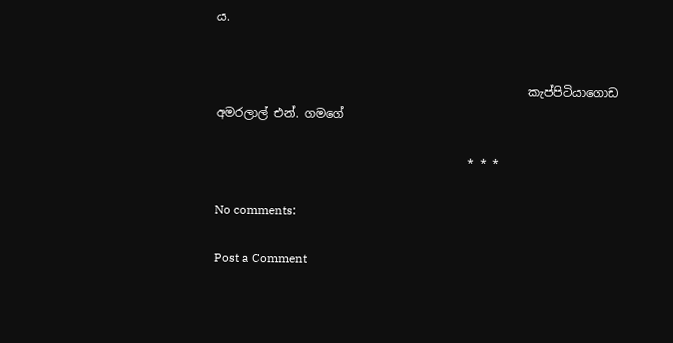ය.


                                                    කැප්පිටියාගොඩ අමරලාල් එන්. ගමගේ

                                          * * *

No comments:

Post a Comment